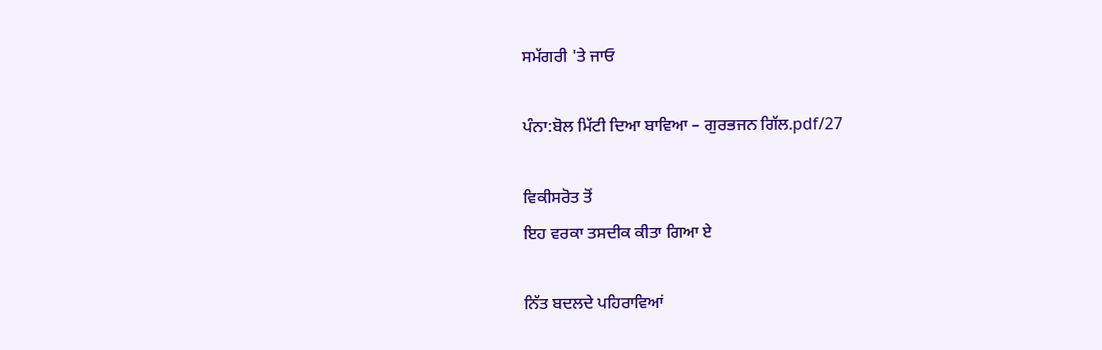ਸਮੱਗਰੀ 'ਤੇ ਜਾਓ

ਪੰਨਾ:ਬੋਲ ਮਿੱਟੀ ਦਿਆ ਬਾਵਿਆ – ਗੁਰਭਜਨ ਗਿੱਲ.pdf/27

ਵਿਕੀਸਰੋਤ ਤੋਂ
ਇਹ ਵਰਕਾ ਤਸਦੀਕ ਕੀਤਾ ਗਿਆ ਏ

ਨਿੱਤ ਬਦਲਦੇ ਪਹਿਰਾਵਿਆਂ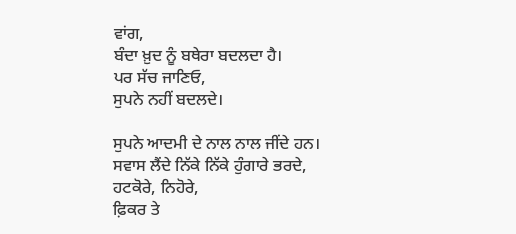ਵਾਂਗ,
ਬੰਦਾ ਖ਼ੁਦ ਨੂੰ ਬਥੇਰਾ ਬਦਲਦਾ ਹੈ।
ਪਰ ਸੱਚ ਜਾਣਿਓ,
ਸੁਪਨੇ ਨਹੀਂ ਬਦਲਦੇ।

ਸੁਪਨੇ ਆਦਮੀ ਦੇ ਨਾਲ ਨਾਲ ਜੀਂਦੇ ਹਨ।
ਸਵਾਸ ਲੈਂਦੇ ਨਿੱਕੇ ਨਿੱਕੇ ਹੁੰਗਾਰੇ ਭਰਦੇ,
ਹਟਕੋਰੇ, ਨਿਹੋਰੇ,
ਫ਼ਿਕਰ ਤੇ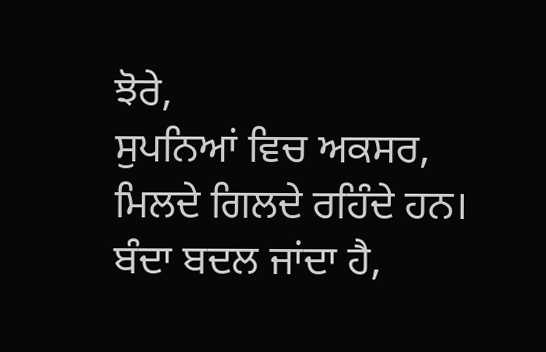ਝੋਰੇ,
ਸੁਪਨਿਆਂ ਵਿਚ ਅਕਸਰ,
ਮਿਲਦੇ ਗਿਲਦੇ ਰਹਿੰਦੇ ਹਨ।
ਬੰਦਾ ਬਦਲ ਜਾਂਦਾ ਹੈ,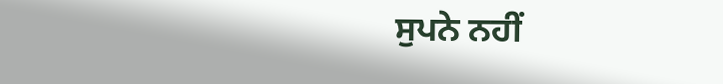ਸੁਪਨੇ ਨਹੀਂ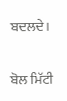ਬਦਲਦੇ।

ਬੋਲ ਮਿੱਟੀ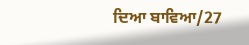ਦਿਆ ਬਾਵਿਆ/27